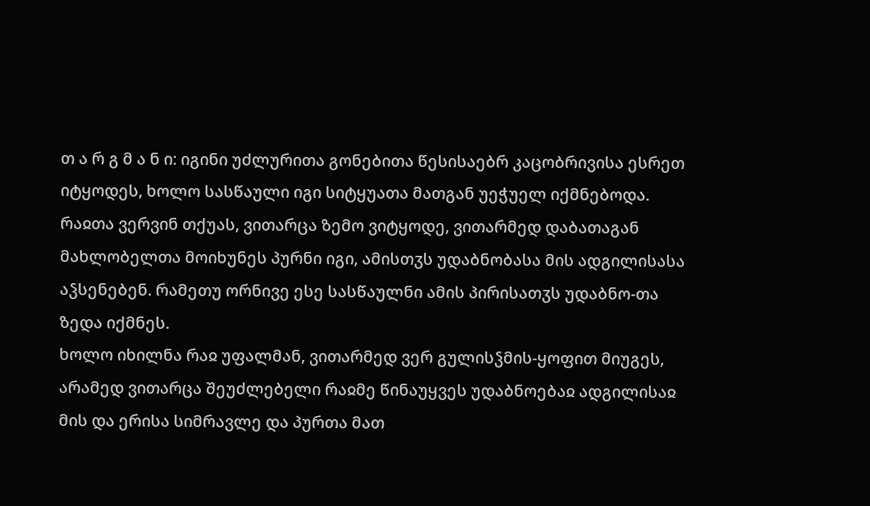თ ა რ გ მ ა ნ ი: იგინი უძლურითა გონებითა წესისაებრ კაცობრივისა ესრეთ იტყოდეს, ხოლო სასწაული იგი სიტყუათა მათგან უეჭუელ იქმნებოდა. რაჲთა ვერვინ თქუას, ვითარცა ზემო ვიტყოდე, ვითარმედ დაბათაგან მახლობელთა მოიხუნეს პურნი იგი, ამისთჳს უდაბნობასა მის ადგილისასა აჴსენებენ. რამეთუ ორნივე ესე სასწაულნი ამის პირისათჳს უდაბნო-თა ზედა იქმნეს.
ხოლო იხილნა რაჲ უფალმან, ვითარმედ ვერ გულისჴმის-ყოფით მიუგეს, არამედ ვითარცა შეუძლებელი რაჲმე წინაუყვეს უდაბნოებაჲ ადგილისაჲ მის და ერისა სიმრავლე და პურთა მათ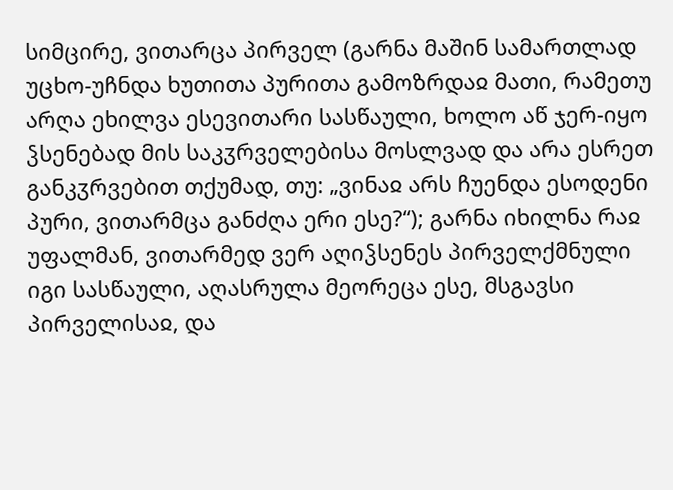სიმცირე, ვითარცა პირველ (გარნა მაშინ სამართლად უცხო-უჩნდა ხუთითა პურითა გამოზრდაჲ მათი, რამეთუ არღა ეხილვა ესევითარი სასწაული, ხოლო აწ ჯერ-იყო ჴსენებად მის საკჳრველებისა მოსლვად და არა ესრეთ განკჳრვებით თქუმად, თუ: „ვინაჲ არს ჩუენდა ესოდენი პური, ვითარმცა განძღა ერი ესე?“); გარნა იხილნა რაჲ უფალმან, ვითარმედ ვერ აღიჴსენეს პირველქმნული იგი სასწაული, აღასრულა მეორეცა ესე, მსგავსი პირველისაჲ, და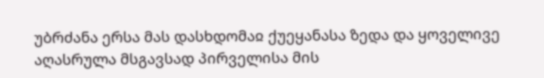უბრძანა ერსა მას დასხდომაჲ ქუეყანასა ზედა და ყოველივე აღასრულა მსგავსად პირველისა მის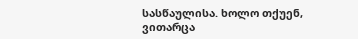სასწაულისა. ხოლო თქუენ, ვითარცა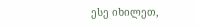ესე იხილეთ,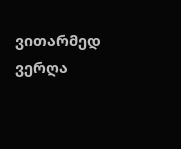ვითარმედ ვერღა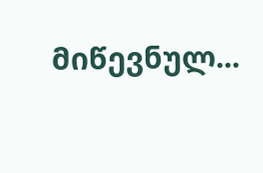მიწევნულ...